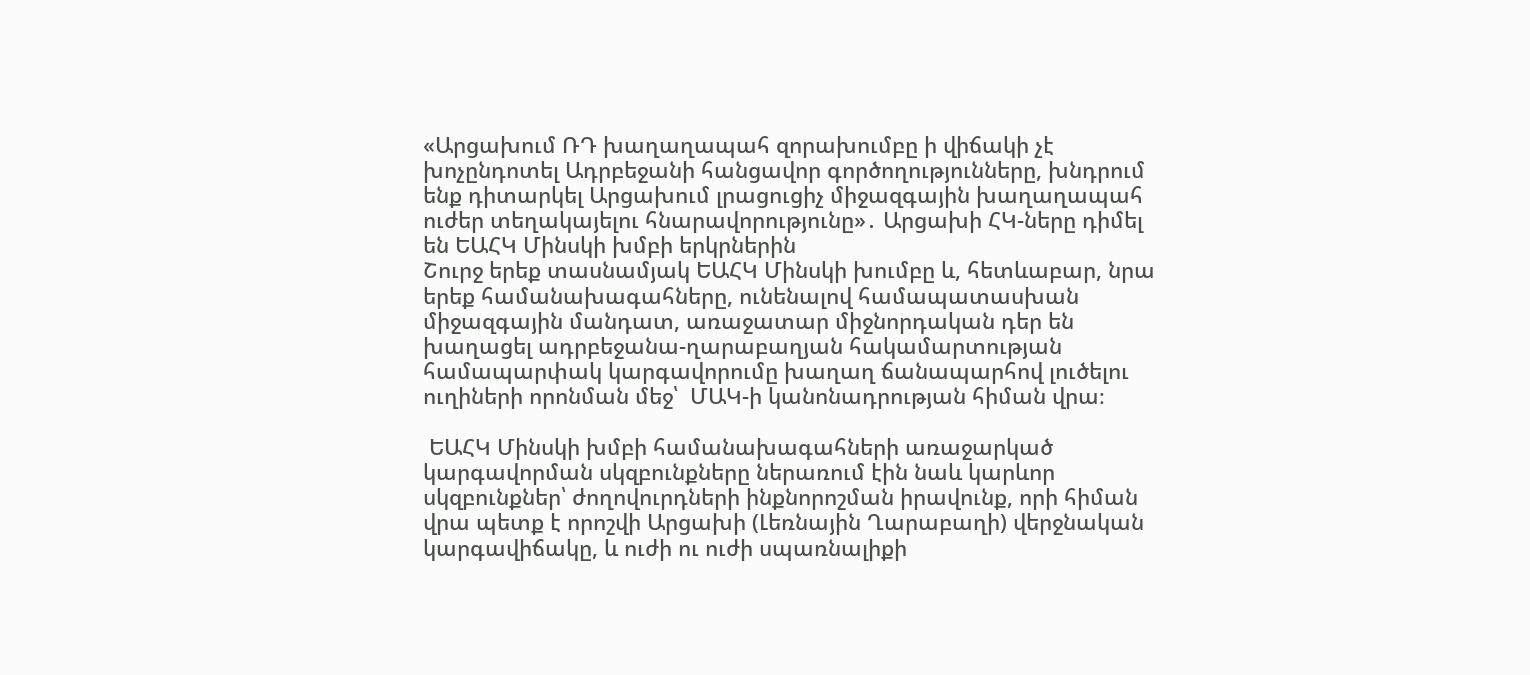«Արցախում ՌԴ խաղաղապահ զորախումբը ի վիճակի չէ խոչընդոտել Ադրբեջանի հանցավոր գործողությունները, խնդրում ենք դիտարկել Արցախում լրացուցիչ միջազգային խաղաղապահ ուժեր տեղակայելու հնարավորությունը»․ Արցախի ՀԿ-ները դիմել են ԵԱՀԿ Մինսկի խմբի երկրներին
Շուրջ երեք տասնամյակ ԵԱՀԿ Մինսկի խումբը և, հետևաբար, նրա երեք համանախագահները, ունենալով համապատասխան միջազգային մանդատ, առաջատար միջնորդական դեր են խաղացել ադրբեջանա-ղարաբաղյան հակամարտության համապարփակ կարգավորումը խաղաղ ճանապարհով լուծելու ուղիների որոնման մեջ՝  ՄԱԿ-ի կանոնադրության հիման վրա։

 ԵԱՀԿ Մինսկի խմբի համանախագահների առաջարկած կարգավորման սկզբունքները ներառում էին նաև կարևոր սկզբունքներ՝ ժողովուրդների ինքնորոշման իրավունք, որի հիման վրա պետք է որոշվի Արցախի (Լեռնային Ղարաբաղի) վերջնական կարգավիճակը, և ուժի ու ուժի սպառնալիքի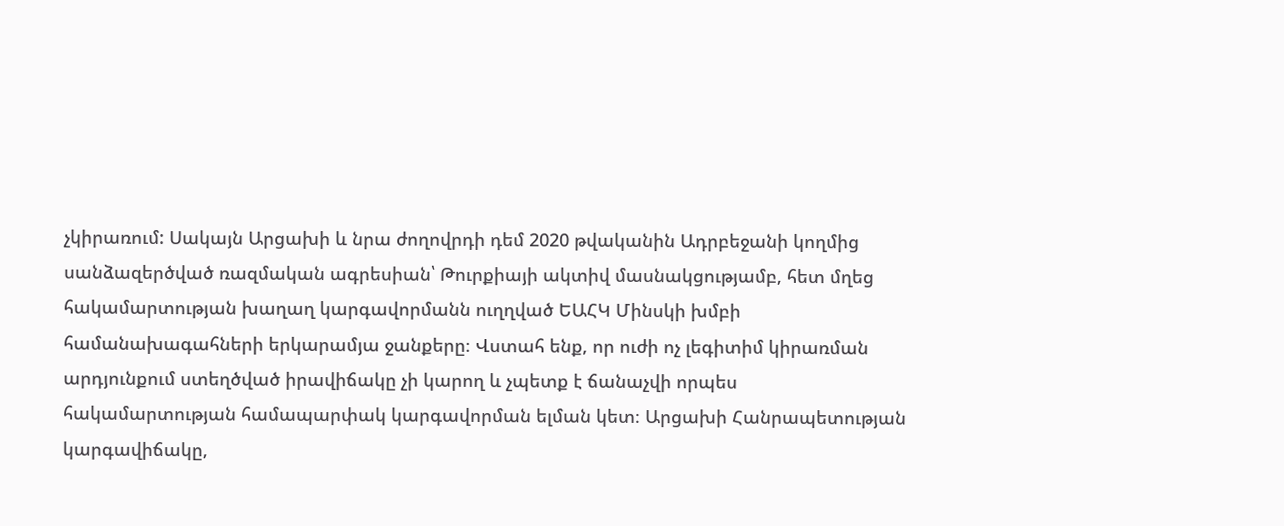չկիրառում: Սակայն Արցախի և նրա ժողովրդի դեմ 2020 թվականին Ադրբեջանի կողմից սանձազերծված ռազմական ագրեսիան՝ Թուրքիայի ակտիվ մասնակցությամբ, հետ մղեց հակամարտության խաղաղ կարգավորմանն ուղղված ԵԱՀԿ Մինսկի խմբի համանախագահների երկարամյա ջանքերը։ Վստահ ենք, որ ուժի ոչ լեգիտիմ կիրառման արդյունքում ստեղծված իրավիճակը չի կարող և չպետք է ճանաչվի որպես հակամարտության համապարփակ կարգավորման ելման կետ։ Արցախի Հանրապետության կարգավիճակը,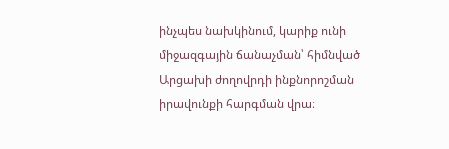ինչպես նախկինում, կարիք ունի միջազգային ճանաչման՝ հիմնված Արցախի ժողովրդի ինքնորոշման իրավունքի հարգման վրա։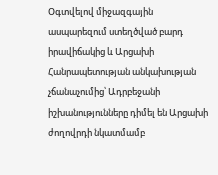Օգտվելով միջազգային ասպարեզում ստեղծված բարդ իրավիճակից և Արցախի Հանրապետության անկախության չճանաչումից՝ Ադրբեջանի իշխանությունները դիմել են Արցախի ժողովրդի նկատմամբ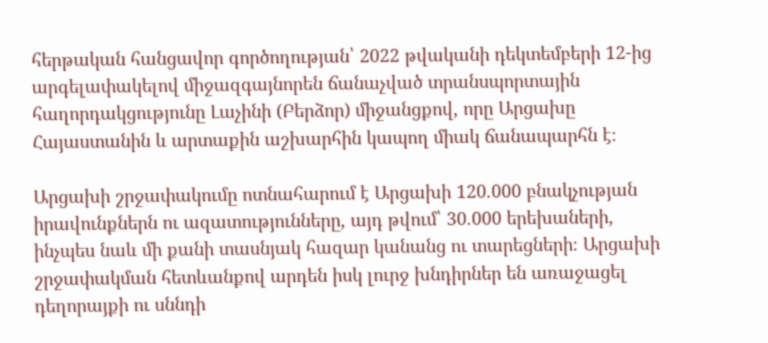հերթական հանցավոր գործողության՝ 2022 թվականի դեկտեմբերի 12-ից արգելափակելով միջազգայնորեն ճանաչված տրանսպորտային հաղորդակցությունը Լաչինի (Բերձոր) միջանցքով, որը Արցախը Հայաստանին և արտաքին աշխարհին կապող միակ ճանապարհն է։

Արցախի շրջափակումը ոտնահարում է Արցախի 120.000 բնակչության իրավունքներն ու ազատությունները, այդ թվում՝ 30.000 երեխաների, ինչպես նաև մի քանի տասնյակ հազար կանանց ու տարեցների։ Արցախի շրջափակման հետևանքով արդեն իսկ լուրջ խնդիրներ են առաջացել դեղորայքի ու սննդի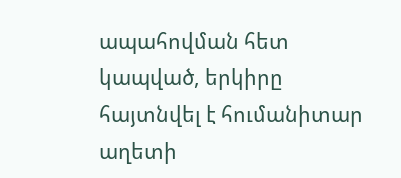ապահովման հետ կապված, երկիրը հայտնվել է հումանիտար աղետի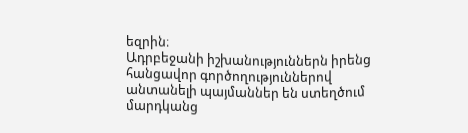եզրին։
Ադրբեջանի իշխանություններն իրենց հանցավոր գործողություններով անտանելի պայմաններ են ստեղծում մարդկանց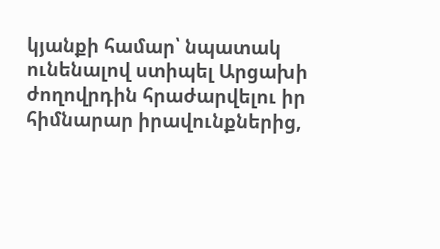կյանքի համար՝ նպատակ ունենալով ստիպել Արցախի ժողովրդին հրաժարվելու իր հիմնարար իրավունքներից,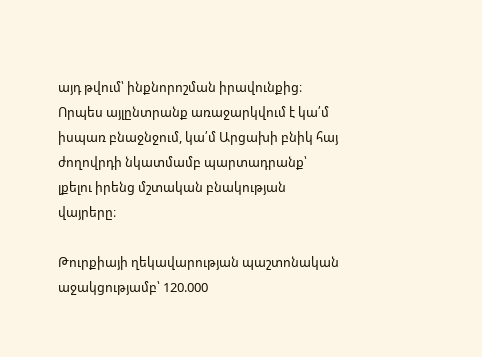այդ թվում՝ ինքնորոշման իրավունքից։ Որպես այլընտրանք առաջարկվում է կա՛մ իսպառ բնաջնջում, կա՛մ Արցախի բնիկ հայ ժողովրդի նկատմամբ պարտադրանք՝ լքելու իրենց մշտական բնակության վայրերը։

Թուրքիայի ղեկավարության պաշտոնական աջակցությամբ՝ 120.000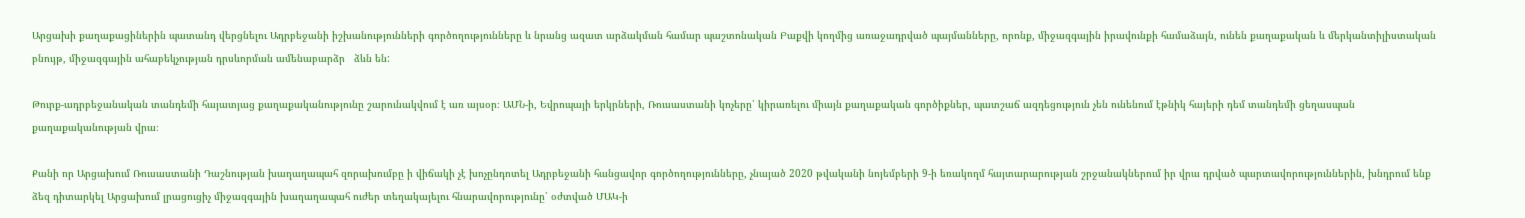Արցախի քաղաքացիներին պատանդ վերցնելու Ադրբեջանի իշխանությունների գործողությունները և նրանց ազատ արձակման համար պաշտոնական Բաքվի կողմից առաջադրված պայմանները, որոնք, միջազգային իրավունքի համաձայն, ունեն քաղաքական և մերկանտիլիստական բնույթ, միջազգային ահաբեկչության դրսևորման ամենաբարձր   ձևն են:

Թուրք-ադրբեջանական տանդեմի հայատյաց քաղաքականությունը շարունակվում է առ այսօր։ ԱՄՆ-ի, Եվրոպայի երկրների, Ռուսաստանի կոչերը՝ կիրառելու միայն քաղաքական գործիքներ, պատշաճ ազդեցություն չեն ունենում էթնիկ հայերի դեմ տանդեմի ցեղասպան քաղաքականության վրա։

Քանի որ Արցախում Ռուսաստանի Դաշնության խաղաղապահ զորախումբը ի վիճակի չէ խոչընդոտել Ադրբեջանի հանցավոր գործողությունները, չնայած 2020 թվականի նոյեմբերի 9-ի եռակողմ հայտարարության շրջանակներում իր վրա դրված պարտավորություններին, խնդրում ենք ձեզ դիտարկել Արցախում լրացուցիչ միջազգային խաղաղապահ ուժեր տեղակայելու հնարավորությունը՝ օժտված ՄԱԿ-ի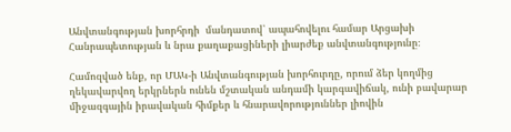Անվտանգության խորհրդի  մանդատով՝ ապահովելու համար Արցախի Հանրապետության և նրա քաղաքացիների լիարժեք անվտանգությունը։

Համոզված ենք, որ ՄԱԿ-ի Անվտանգության խորհուրդը, որում ձեր կողմից ղեկավարվող երկրներն ունեն մշտական անդամի կարգավիճակ, ունի բավարար միջազգային իրավական հիմքեր և հնարավորություններ լիովին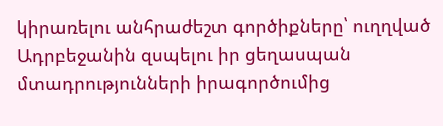կիրառելու անհրաժեշտ գործիքները՝ ուղղված Ադրբեջանին զսպելու իր ցեղասպան մտադրությունների իրագործումից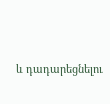և դադարեցնելու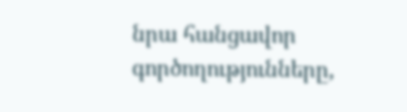նրա հանցավոր գործողությունները,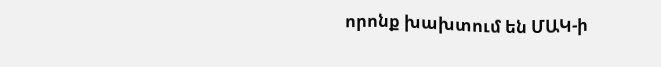որոնք խախտում են ՄԱԿ-ի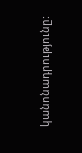կանոնադրությունը: